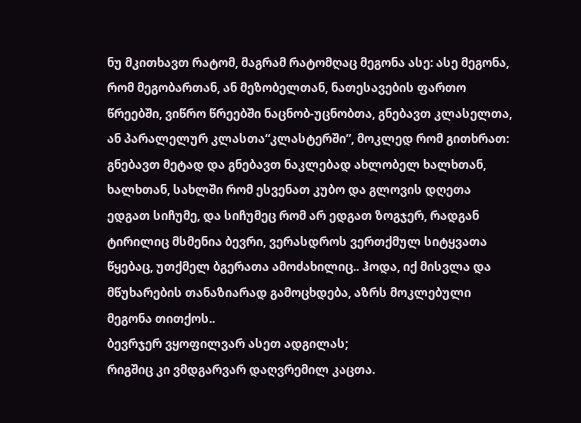ნუ მკითხავთ რატომ, მაგრამ რატომღაც მეგონა ასე: ასე მეგონა, რომ მეგობართან, ან მეზობელთან, ნათესავების ფართო წრეებში, ვიწრო წრეებში ნაცნობ-უცნობთა, გნებავთ კლასელთა, ან პარალელურ კლასთა“კლასტერში”, მოკლედ რომ გითხრათ: გნებავთ მეტად და გნებავთ ნაკლებად ახლობელ ხალხთან, ხალხთან, სახლში რომ ესვენათ კუბო და გლოვის დღეთა ედგათ სიჩუმე, და სიჩუმეც რომ არ ედგათ ზოგჯერ, რადგან ტირილიც მსმენია ბევრი, ვერასდროს ვერთქმულ სიტყვათა წყებაც, უთქმელ ბგერათა ამოძახილიც.. ჰოდა, იქ მისვლა და მწუხარების თანაზიარად გამოცხდება, აზრს მოკლებული მეგონა თითქოს..
ბევრჯერ ვყოფილვარ ასეთ ადგილას;
რიგშიც კი ვმდგარვარ დაღვრემილ კაცთა.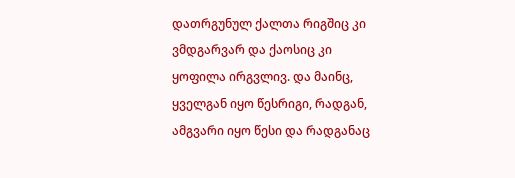დათრგუნულ ქალთა რიგშიც კი ვმდგარვარ და ქაოსიც კი ყოფილა ირგვლივ. და მაინც, ყველგან იყო წესრიგი, რადგან, ამგვარი იყო წესი და რადგანაც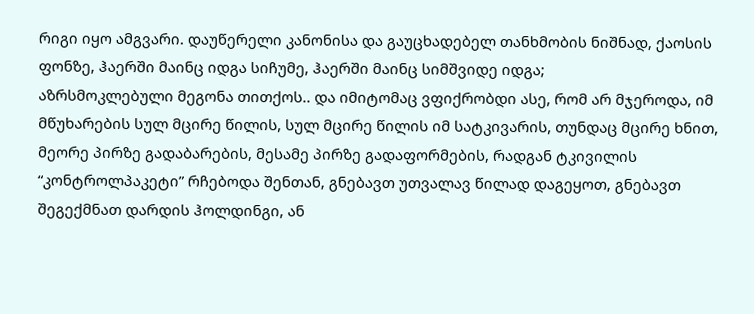რიგი იყო ამგვარი. დაუწერელი კანონისა და გაუცხადებელ თანხმობის ნიშნად, ქაოსის ფონზე, ჰაერში მაინც იდგა სიჩუმე, ჰაერში მაინც სიმშვიდე იდგა;
აზრსმოკლებული მეგონა თითქოს.. და იმიტომაც ვფიქრობდი ასე, რომ არ მჯეროდა, იმ მწუხარების სულ მცირე წილის, სულ მცირე წილის იმ სატკივარის, თუნდაც მცირე ხნით, მეორე პირზე გადაბარების, მესამე პირზე გადაფორმების, რადგან ტკივილის “კონტროლპაკეტი” რჩებოდა შენთან, გნებავთ უთვალავ წილად დაგეყოთ, გნებავთ შეგექმნათ დარდის ჰოლდინგი, ან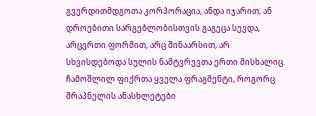გვერდითმდგოთა კორპორაცია, ანდა იჯარით, ან დროებითი სარგებლობისთვის გაგეცა სევდა, არცერთი ფორმით, არც შინაარსით, არ სხვისდებოდა სულის ნამტვრევთა ერთი მისხალიც. ჩამოშლილ ფიქრთა ყველა ფრაგმენტი, როგორც შრაპნელის ანასხლეტები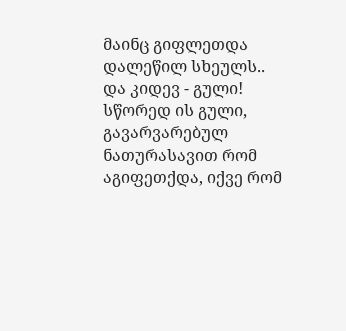მაინც გიფლეთდა დალეწილ სხეულს..
და კიდევ - გული! სწორედ ის გული, გავარვარებულ ნათურასავით რომ აგიფეთქდა, იქვე რომ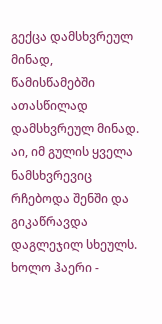გექცა დამსხვრეულ მინად, წამისწამებში ათასწილად დამსხვრეულ მინად. აი, იმ გულის ყველა ნამსხვრევიც რჩებოდა შენში და გიკაწრავდა დაგლეჯილ სხეულს. ხოლო ჰაერი -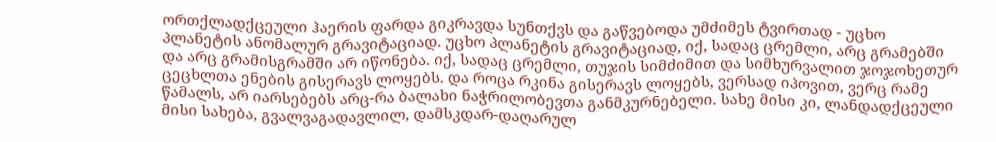ორთქლადქცეული ჰაერის ფარდა გიკრავდა სუნთქვს და გაწვებოდა უმძიმეს ტვირთად - უცხო პლანეტის ანომალურ გრავიტაციად. უცხო პლანეტის გრავიტაციად, იქ, სადაც ცრემლი, არც გრამებში და არც გრამისგრამში არ იწონება. იქ, სადაც ცრემლი, თუჯის სიმძიმით და სიმხურვალით ჯოჯოხეთურ ცეცხლთა ენების გისერავს ლოყებს. და როცა რკინა გისერავს ლოყებს, ვერსად იპოვით, ვერც რამე წამალს, არ იარსებებს არც-რა ბალახი ნაჭრილობევთა განმკურნებელი. სახე მისი კი, ლანდადქცეული მისი სახება, გვალვაგადავლილ, დამსკდარ-დაღარულ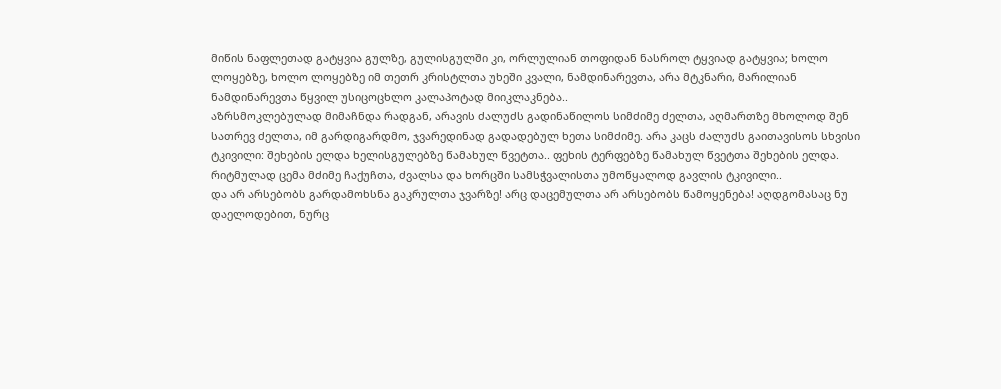მიწის ნაფლეთად გატყვია გულზე, გულისგულში კი, ორლულიან თოფიდან ნასროლ ტყვიად გატყვია; ხოლო ლოყებზე, ხოლო ლოყებზე იმ თეთრ კრისტლთა უხეში კვალი, ნამდინარევთა, არა მტკნარი, მარილიან ნამდინარევთა წყვილ უსიცოცხლო კალაპოტად მიიკლაკნება..
აზრსმოკლებულად მიმაჩნდა რადგან, არავის ძალუძს გადინაწილოს სიმძიმე ძელთა, აღმართზე მხოლოდ შენ სათრევ ძელთა, იმ გარდიგარდმო, ჯვარედინად გადადებულ ხეთა სიმძიმე. არა კაცს ძალუძს გაითავისოს სხვისი ტკივილი: შეხების ელდა ხელისგულებზე წამახულ წვეტთა.. ფეხის ტერფებზე წამახულ წვეტთა შეხების ელდა. რიტმულად ცემა მძიმე ჩაქუჩთა, ძვალსა და ხორცში სამსჭვალისთა უმოწყალოდ გავლის ტკივილი..
და არ არსებობს გარდამოხსნა გაკრულთა ჯვარზე! არც დაცემულთა არ არსებობს წამოყენება! აღდგომასაც ნუ დაელოდებით, ნურც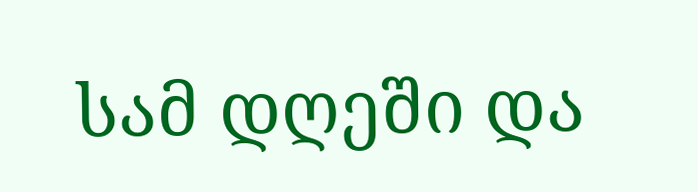სამ დღეში და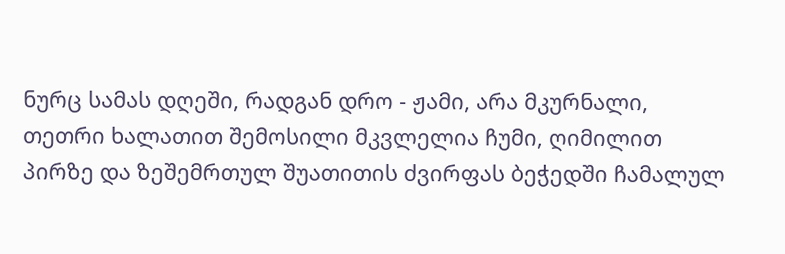ნურც სამას დღეში, რადგან დრო - ჟამი, არა მკურნალი, თეთრი ხალათით შემოსილი მკვლელია ჩუმი, ღიმილით პირზე და ზეშემრთულ შუათითის ძვირფას ბეჭედში ჩამალულ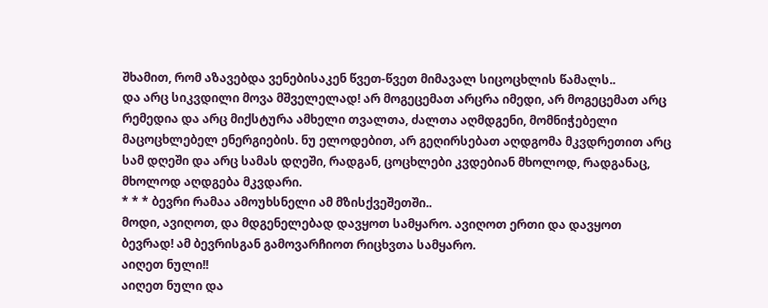შხამით, რომ აზავებდა ვენებისაკენ წვეთ-წვეთ მიმავალ სიცოცხლის წამალს..
და არც სიკვდილი მოვა მშველელად! არ მოგეცემათ არცრა იმედი, არ მოგეცემათ არც რემედია და არც მიქსტურა ამხელი თვალთა, ძალთა აღმდგენი, მომნიჭებელი მაცოცხლებელ ენერგიების. ნუ ელოდებით, არ გეღირსებათ აღდგომა მკვდრეთით არც სამ დღეში და არც სამას დღეში, რადგან, ცოცხლები კვდებიან მხოლოდ, რადგანაც, მხოლოდ აღდგება მკვდარი.
* * * ბევრი რამაა ამოუხსნელი ამ მზისქვეშეთში..
მოდი, ავიღოთ, და მდგენელებად დავყოთ სამყარო. ავიღოთ ერთი და დავყოთ ბევრად! ამ ბევრისგან გამოვარჩიოთ რიცხვთა სამყარო.
აიღეთ ნული!!
აიღეთ ნული და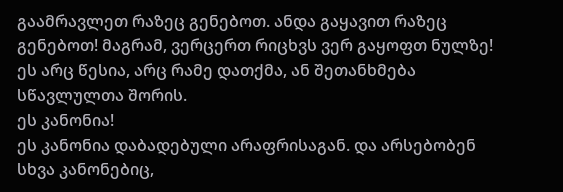გაამრავლეთ რაზეც გენებოთ. ანდა გაყავით რაზეც გენებოთ! მაგრამ, ვერცერთ რიცხვს ვერ გაყოფთ ნულზე! ეს არც წესია, არც რამე დათქმა, ან შეთანხმება სწავლულთა შორის.
ეს კანონია!
ეს კანონია დაბადებული არაფრისაგან. და არსებობენ სხვა კანონებიც,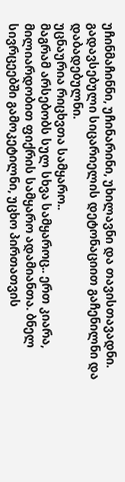უჩინმაჩინნი, უჩინარინი, უხილავნი და თავისთავადნი. გადავსებული სიცარიელის დეტონაციით გაჩენილნი და დაბადებულნი.
უცნაურია რიცხვთა სამყარო..
მაგრამ არსებობს სულ სხვა სამყაროც.. ერთ კიარა, მილიარდობით ფიქრის სამყარო ადამიანთა. ბნელ სივრცეებში გამოკეტილნი, უცხო პირთათვის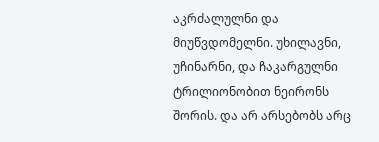აკრძალულნი და მიუწვდომელნი. უხილავნი, უჩინარნი, და ჩაკარგულნი ტრილიონობით ნეირონს შორის. და არ არსებობს არც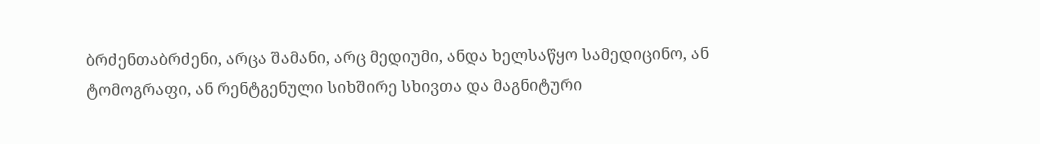ბრძენთაბრძენი, არცა შამანი, არც მედიუმი, ანდა ხელსაწყო სამედიცინო, ან ტომოგრაფი, ან რენტგენული სიხშირე სხივთა და მაგნიტური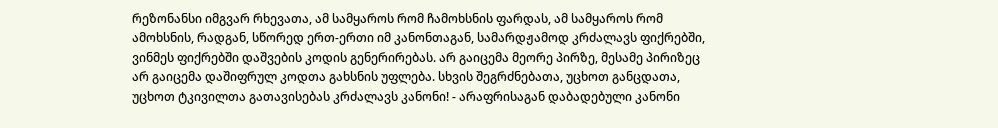რეზონანსი იმგვარ რხევათა, ამ სამყაროს რომ ჩამოხსნის ფარდას, ამ სამყაროს რომ ამოხსნის, რადგან, სწორედ ერთ-ერთი იმ კანონთაგან, სამარდჟამოდ კრძალავს ფიქრებში, ვინმეს ფიქრებში დაშვების კოდის გენერირებას. არ გაიცემა მეორე პირზე, მესამე პირიზეც არ გაიცემა დაშიფრულ კოდთა გახსნის უფლება. სხვის შეგრძნებათა, უცხოთ განცდათა, უცხოთ ტკივილთა გათავისებას კრძალავს კანონი! - არაფრისაგან დაბადებული კანონი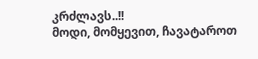კრძლავს..!!
მოდი, მომყევით, ჩავატაროთ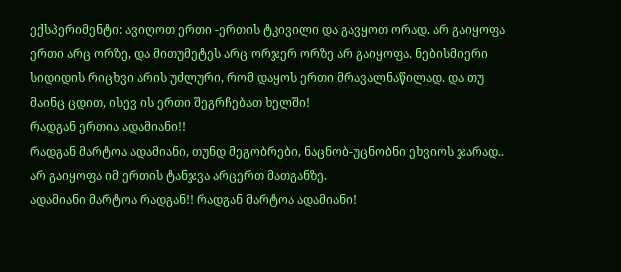ექსპერიმენტი: ავიღოთ ერთი -ერთის ტკივილი და გავყოთ ორად. არ გაიყოფა ერთი არც ორზე, და მითუმეტეს არც ორჯერ ორზე არ გაიყოფა. ნებისმიერი სიდიდის რიცხვი არის უძლური, რომ დაყოს ერთი მრავალნაწილად. და თუ მაინც ცდით, ისევ ის ერთი შეგრჩებათ ხელში!
რადგან ერთია ადამიანი!!
რადგან მარტოა ადამიანი, თუნდ მეგობრები, ნაცნობ-უცნობნი ეხვიოს ჯარად.. არ გაიყოფა იმ ერთის ტანჯვა არცერთ მათგანზე.
ადამიანი მარტოა რადგან!! რადგან მარტოა ადამიანი!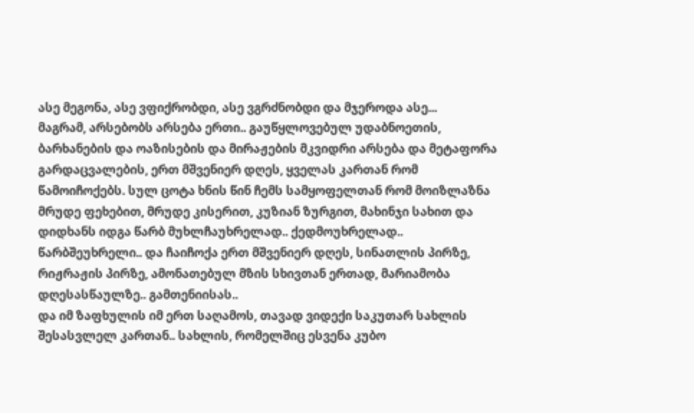ასე მეგონა, ასე ვფიქრობდი, ასე ვგრძნობდი და მჯეროდა ასე...
მაგრამ, არსებობს არსება ერთი.. გაუწყლოვებულ უდაბნოეთის, ბარხანების და ოაზისების და მირაჟების მკვიდრი არსება და მეტაფორა გარდაცვალების, ერთ მშვენიერ დღეს, ყველას კართან რომ წამოიჩოქებს. სულ ცოტა ხნის წინ ჩემს სამყოფელთან რომ მოიზლაზნა მრუდე ფეხებით, მრუდე კისერით, კუზიან ზურგით, მახინჯი სახით და დიდხანს იდგა წარბ მუხლჩაუხრელად.. ქედმოუხრელად.. წარბშეუხრელი.. და ჩაიჩოქა ერთ მშვენიერ დღეს, სინათლის პირზე, რიჟრაჟის პირზე, ამონათებულ მზის სხივთან ერთად, მარიამობა დღესასწაულზე.. გამთენიისას..
და იმ ზაფხულის იმ ერთ საღამოს, თავად ვიდექი საკუთარ სახლის შესასვლელ კართან.. სახლის, რომელშიც ესვენა კუბო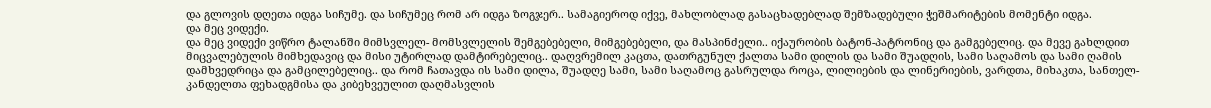და გლოვის დღეთა იდგა სიჩუმე. და სიჩუმეც რომ არ იდგა ზოგჯერ.. სამაგიეროდ იქვე, მახლობლად გასაცხადებლად შემზადებული ჭეშმარიტების მომენტი იდგა.
და მეც ვიდექი.
და მეც ვიდექი ვიწრო ტალანში მიმსვლელ- მომსვლელის შემგებებელი, მიმგებებელი, და მასპინძელი.. იქაურობის ბატონ-პატრონიც და გამგებელიც. და მევე გახლდით მიცვალებულის მიმხედავიც და მისი უტირლად დამტირებელიც.. დაღვრემილ კაცთა, დათრგუნულ ქალთა სამი დილის და სამი შუადღის, სამი საღამოს და სამი ღამის დამხვედრიცა და გამცილებელიც.. და რომ ჩათავდა ის სამი დილა, შუადღე სამი, სამი საღამოც გასრულდა როცა, ლილიების და ლინერიების, ვარდთა, მიხაკთა, სანთელ- კანდელთა ფეხადგმისა და კიბეხვეულით დაღმასვლის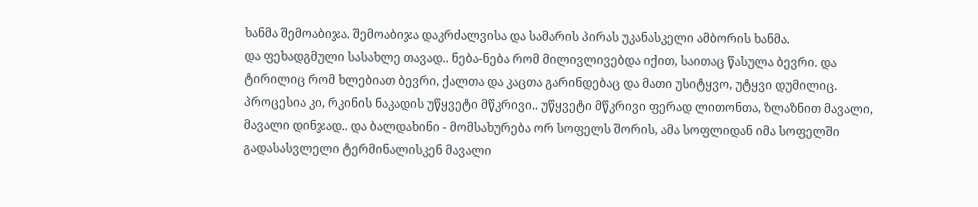ხანმა შემოაბიჯა. შემოაბიჯა დაკრძალვისა და სამარის პირას უკანასკელი ამბორის ხანმა.
და ფეხადგმული სასახლე თავად.. ნება-ნება რომ მილივლივებდა იქით, საითაც წასულა ბევრი. და ტირილიც რომ ხლებიათ ბევრი, ქალთა და კაცთა გარინდებაც და მათი უსიტყვო, უტყვი დუმილიც. პროცესია კი, რკინის ნაკადის უწყვეტი მწკრივი.. უწყვეტი მწკრივი ფერად ლითონთა, ზლაზნით მავალი, მავალი დინჯად.. და ბალდახინი - მომსახურება ორ სოფელს შორის, ამა სოფლიდან იმა სოფელში გადასასვლელი ტერმინალისკენ მავალი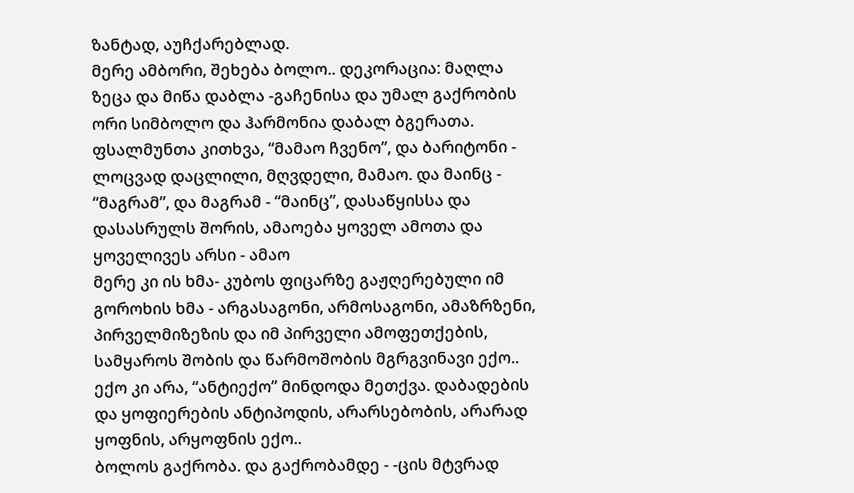ზანტად, აუჩქარებლად.
მერე ამბორი, შეხება ბოლო.. დეკორაცია: მაღლა ზეცა და მიწა დაბლა -გაჩენისა და უმალ გაქრობის ორი სიმბოლო და ჰარმონია დაბალ ბგერათა. ფსალმუნთა კითხვა, “მამაო ჩვენო”, და ბარიტონი - ლოცვად დაცლილი, მღვდელი, მამაო. და მაინც - “მაგრამ”, და მაგრამ - “მაინც”, დასაწყისსა და დასასრულს შორის, ამაოება ყოველ ამოთა და ყოველივეს არსი - ამაო
მერე კი ის ხმა- კუბოს ფიცარზე გაჟღერებული იმ გოროხის ხმა - არგასაგონი, არმოსაგონი, ამაზრზენი, პირველმიზეზის და იმ პირველი ამოფეთქების, სამყაროს შობის და წარმოშობის მგრგვინავი ექო.. ექო კი არა, “ანტიექო” მინდოდა მეთქვა. დაბადების და ყოფიერების ანტიპოდის, არარსებობის, არარად ყოფნის, არყოფნის ექო..
ბოლოს გაქრობა. და გაქრობამდე - -ცის მტვრად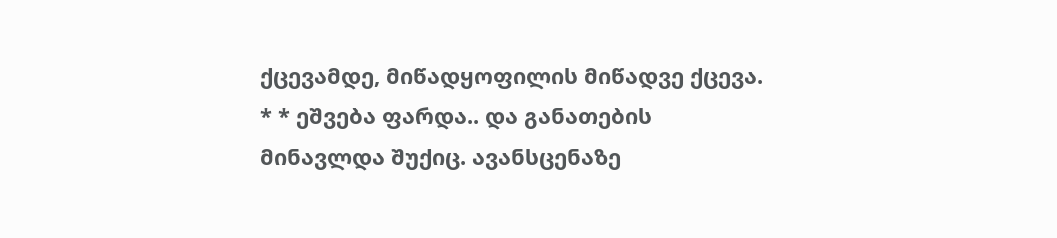ქცევამდე, მიწადყოფილის მიწადვე ქცევა.
* * ეშვება ფარდა.. და განათების მინავლდა შუქიც. ავანსცენაზე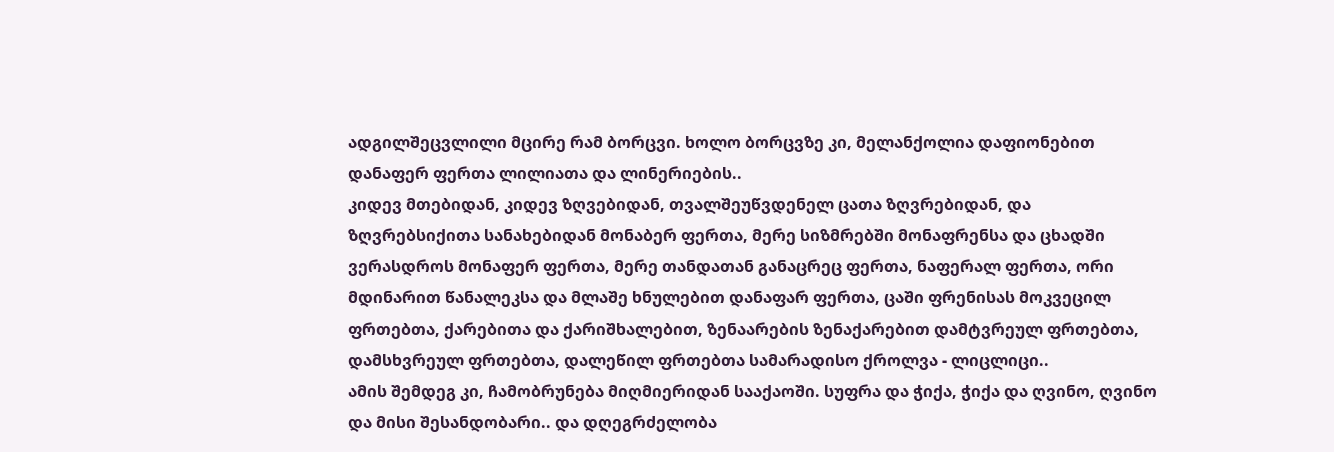ადგილშეცვლილი მცირე რამ ბორცვი. ხოლო ბორცვზე კი, მელანქოლია დაფიონებით დანაფერ ფერთა ლილიათა და ლინერიების..
კიდევ მთებიდან, კიდევ ზღვებიდან, თვალშეუწვდენელ ცათა ზღვრებიდან, და ზღვრებსიქითა სანახებიდან მონაბერ ფერთა, მერე სიზმრებში მონაფრენსა და ცხადში ვერასდროს მონაფერ ფერთა, მერე თანდათან განაცრეც ფერთა, ნაფერალ ფერთა, ორი მდინარით წანალეკსა და მლაშე ხნულებით დანაფარ ფერთა, ცაში ფრენისას მოკვეცილ ფრთებთა, ქარებითა და ქარიშხალებით, ზენაარების ზენაქარებით დამტვრეულ ფრთებთა, დამსხვრეულ ფრთებთა, დალეწილ ფრთებთა სამარადისო ქროლვა - ლიცლიცი..
ამის შემდეგ კი, ჩამობრუნება მიღმიერიდან სააქაოში. სუფრა და ჭიქა, ჭიქა და ღვინო, ღვინო და მისი შესანდობარი.. და დღეგრძელობა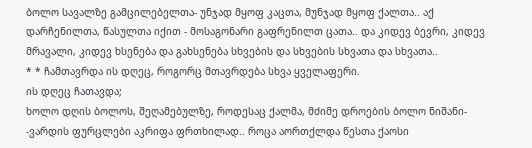ბოლო სავალზე გამცილებელთა- უნჯად მყოფ კაცთა, მუნჯად მყოფ ქალთა.. აქ დარჩენილთა, წასულთა იქით - მოსაგონარი გაფრენილთ ცათა.. და კიდევ ბევრი, კიდევ მრავალი, კიდევ ხსენება და გახსენება სხვების და სხვების სხვათა და სხვათა..
* * ჩამთავრდა ის დღეც, როგორც მთავრდება სხვა ყველაფერი.
ის დღეც ჩათავდა;
ხოლო დღის ბოლოს, შეღამებულზე, როდესაც ქალმა, მძიმე დროების ბოლო ნიშანი- -ვარდის ფურცლები აკრიფა ფრთხილად.. როცა აორთქლდა წესთა ქაოსი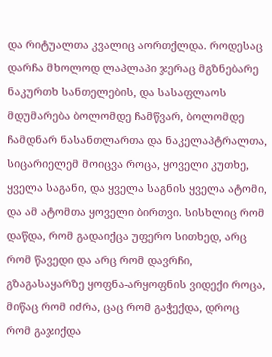და რიტუალთა კვალიც აორთქლდა. როდესაც დარჩა მხოლოდ ლაპლაპი ჯერაც მგზნებარე ნაკურთხ სანთელების, და სასაფლაოს მდუმარება ბოლომდე ჩამწვარ, ბოლომდე ჩამდნარ ნასანთლართა და ნაკელაპტრალთა, სიცარიელემ მოიცვა როცა, ყოველი კუთხე, ყველა საგანი, და ყველა საგნის ყველა ატომი, და ამ ატომთა ყოველი ბირთვი. სისხლიც რომ დაწდა, რომ გადაიქცა უფერო სითხედ, არც რომ წავედი და არც რომ დავრჩი, გზაგასაყარზე ყოფნა-არყოფნის ვიდექი როცა, მიწაც რომ იძრა, ცაც რომ გაჭექდა, დროც რომ გაჯიქდა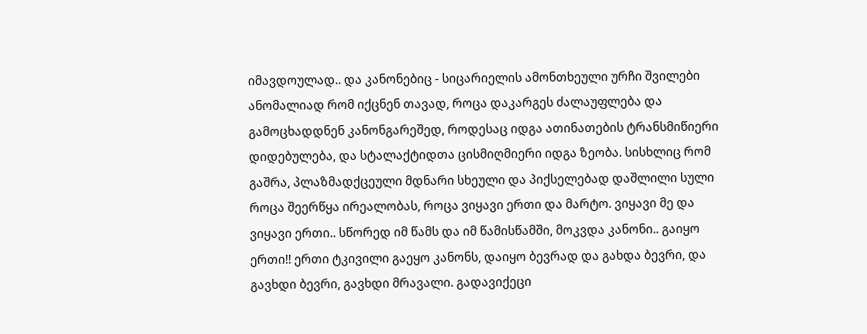იმავდოულად.. და კანონებიც - სიცარიელის ამონთხეული ურჩი შვილები ანომალიად რომ იქცნენ თავად, როცა დაკარგეს ძალაუფლება და გამოცხადდნენ კანონგარეშედ, როდესაც იდგა ათინათების ტრანსმიწიერი დიდებულება, და სტალაქტიდთა ცისმიღმიერი იდგა ზეობა. სისხლიც რომ გაშრა, პლაზმადქცეული მდნარი სხეული და პიქსელებად დაშლილი სული როცა შეერწყა ირეალობას, როცა ვიყავი ერთი და მარტო. ვიყავი მე და ვიყავი ერთი.. სწორედ იმ წამს და იმ წამისწამში, მოკვდა კანონი.. გაიყო ერთი!! ერთი ტკივილი გაეყო კანონს, დაიყო ბევრად და გახდა ბევრი, და გავხდი ბევრი, გავხდი მრავალი. გადავიქეცი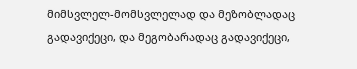მიმსვლელ-მომსვლელად და მეზობლადაც გადავიქეცი, და მეგობარადაც გადავიქეცი,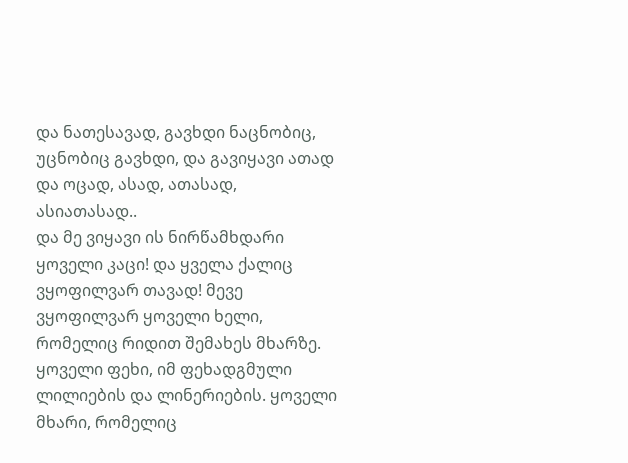და ნათესავად, გავხდი ნაცნობიც, უცნობიც გავხდი, და გავიყავი ათად და ოცად, ასად, ათასად, ასიათასად..
და მე ვიყავი ის ნირწამხდარი ყოველი კაცი! და ყველა ქალიც ვყოფილვარ თავად! მევე ვყოფილვარ ყოველი ხელი, რომელიც რიდით შემახეს მხარზე. ყოველი ფეხი, იმ ფეხადგმული ლილიების და ლინერიების. ყოველი მხარი, რომელიც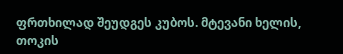ფრთხილად შეუდგეს კუბოს. მტევანი ხელის, თოკის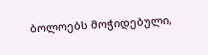ბოლოებს მოჭიდებული,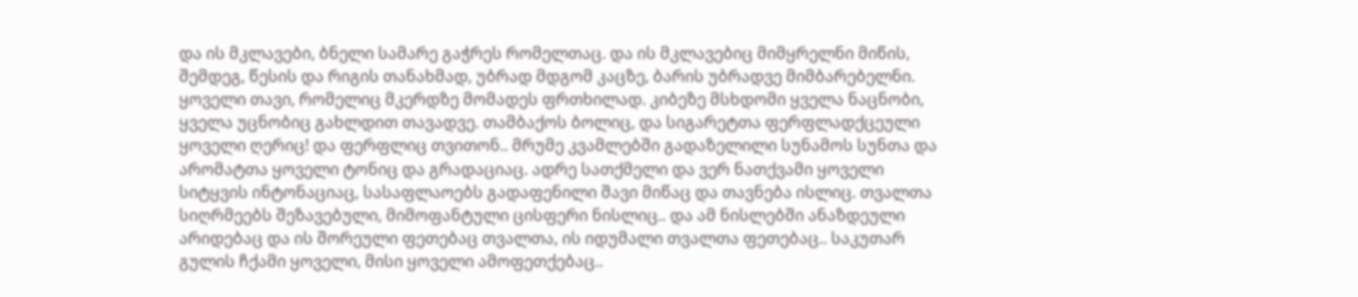და ის მკლავები, ბნელი სამარე გაჭრეს რომელთაც. და ის მკლავებიც მიმყრელნი მიწის, შემდეგ, წესის და რიგის თანახმად, უბრად მდგომ კაცზე, ბარის უბრადვე მიმბარებელნი. ყოველი თავი, რომელიც მკერდზე მომადეს ფრთხილად. კიბეზე მსხდომი ყველა ნაცნობი, ყველა უცნობიც გახლდით თავადვე. თამბაქოს ბოლიც, და სიგარეტთა ფერფლადქცეული ყოველი ღერიც! და ფერფლიც თვითონ.. მრუმე კვამლებში გადაზელილი სუნამოს სუნთა და არომატთა ყოველი ტონიც და გრადაციაც. ადრე სათქმელი და ვერ ნათქვამი ყოველი სიტყვის ინტონაციაც, სასაფლაოებს გადაფენილი შავი მიწაც და თავნება ისლიც. თვალთა სიღრმეებს შეზავებული, მიმოფანტული ცისფერი ნისლიც.. და ამ ნისლებში ანაზდეული არიდებაც და ის შორეული ფეთებაც თვალთა, ის იდუმალი თვალთა ფეთებაც.. საკუთარ გულის ჩქამი ყოველი, მისი ყოველი ამოფეთქებაც..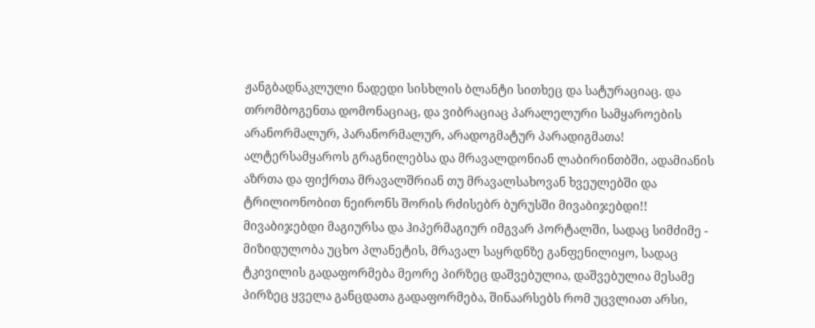ჟანგბადნაკლული ნადედი სისხლის ბლანტი სითხეც და სატურაციაც. და თრომბოგენთა დომონაციაც, და ვიბრაციაც პარალელური სამყაროების არანორმალურ, პარანორმალურ, არადოგმატურ პარადიგმათა!
ალტერსამყაროს გრაგნილებსა და მრავალდონიან ლაბირინთბში, ადამიანის აზრთა და ფიქრთა მრავალშრიან თუ მრავალსახოვან ხვეულებში და ტრილიონობით ნეირონს შორის რძისებრ ბურუსში მივაბიჯებდი!!
მივაბიჯებდი მაგიურსა და ჰიპერმაგიურ იმგვარ პორტალში, სადაც სიმძიმე - მიზიდულობა უცხო პლანეტის, მრავალ საყრდნზე განფენილიყო, სადაც ტკივილის გადაფორმება მეორე პირზეც დაშვებულია, დაშვებულია მესამე პირზეც ყველა განცდათა გადაფორმება, შინაარსებს რომ უცვლიათ არსი,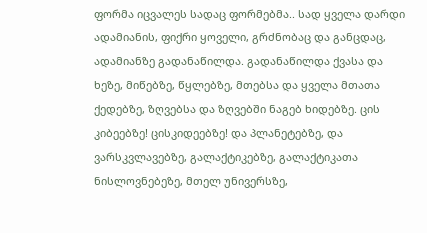ფორმა იცვალეს სადაც ფორმებმა.. სად ყველა დარდი ადამიანის, ფიქრი ყოველი, გრძნობაც და განცდაც, ადამიანზე გადანაწილდა. გადანაწილდა ქვასა და ხეზე, მიწებზე, წყლებზე, მთებსა და ყველა მთათა ქედებზე, ზღვებსა და ზღვებში ნაგებ ხიდებზე. ცის კიბეებზე! ცისკიდეებზე! და პლანეტებზე, და ვარსკვლავებზე, გალაქტიკებზე, გალაქტიკათა ნისლოვნებეზე, მთელ უნივერსზე,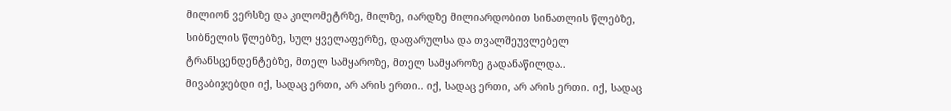მილიონ ვერსზე და კილომეტრზე, მილზე, იარდზე მილიარდობით სინათლის წლებზე, სიბნელის წლებზე, სულ ყველაფერზე, დაფარულსა და თვალშეუვლებელ ტრანსცენდენტებზე, მთელ სამყაროზე, მთელ სამყაროზე გადანაწილდა..
მივაბიჯებდი იქ, სადაც ერთი, არ არის ერთი.. იქ, სადაც ერთი, არ არის ერთი. იქ, სადაც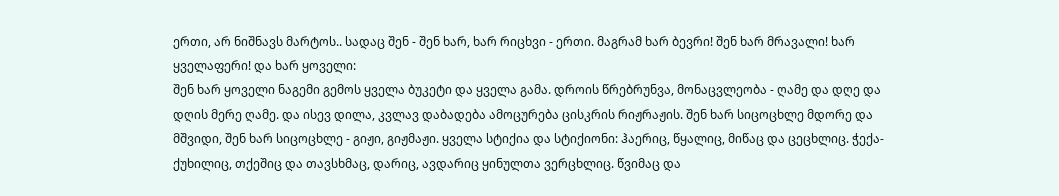ერთი, არ ნიშნავს მარტოს.. სადაც შენ - შენ ხარ, ხარ რიცხვი - ერთი. მაგრამ ხარ ბევრი! შენ ხარ მრავალი! ხარ ყველაფერი! და ხარ ყოველი:
შენ ხარ ყოველი ნაგემი გემოს ყველა ბუკეტი და ყველა გამა. დროის წრებრუნვა, მონაცვლეობა - ღამე და დღე და დღის მერე ღამე. და ისევ დილა, კვლავ დაბადება ამოცურება ცისკრის რიჟრაჟის. შენ ხარ სიცოცხლე მდორე და მშვიდი, შენ ხარ სიცოცხლე - გიჟი, გიჟმაჟი. ყველა სტიქია და სტიქიონი: ჰაერიც, წყალიც, მიწაც და ცეცხლიც. ჭექა-ქუხილიც, თქეშიც და თავსხმაც, დარიც, ავდარიც ყინულთა ვერცხლიც. წვიმაც და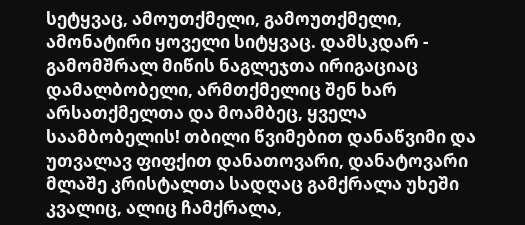სეტყვაც, ამოუთქმელი, გამოუთქმელი, ამონატირი ყოველი სიტყვაც. დამსკდარ - გამომშრალ მიწის ნაგლეჯთა ირიგაციაც დამალბობელი, არმთქმელიც შენ ხარ არსათქმელთა და მოამბეც, ყველა საამბობელის! თბილი წვიმებით დანაწვიმი და უთვალავ ფიფქით დანათოვარი, დანატოვარი მლაშე კრისტალთა სადღაც გამქრალა უხეში კვალიც, ალიც ჩამქრალა,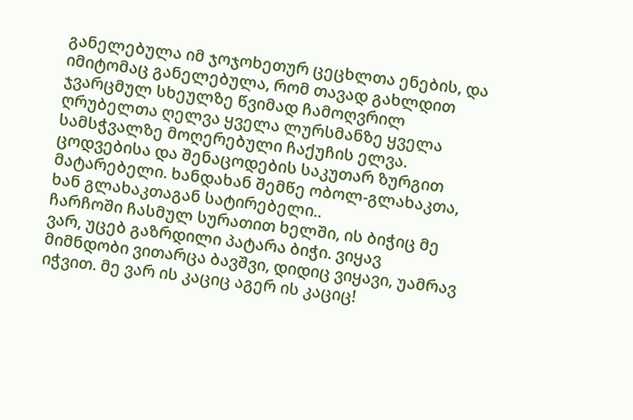განელებულა იმ ჯოჯოხეთურ ცეცხლთა ენების, და იმიტომაც განელებულა, რომ თავად გახლდით ჯვარცმულ სხეულზე წვიმად ჩამოღვრილ ღრუბელთა ღელვა ყველა ლურსმანზე ყველა სამსჭვალზე მოღერებული ჩაქუჩის ელვა. ცოდვებისა და შენაცოდების საკუთარ ზურგით მატარებელი. ხანდახან შემწე ობოლ-გლახაკთა, ხან გლახაკთაგან სატირებელი..
ჩარჩოში ჩასმულ სურათით ხელში, ის ბიჭიც მე ვარ, უცებ გაზრდილი პატარა ბიჭი. ვიყავ მიმნდობი ვითარცა ბავშვი, დიდიც ვიყავი, უამრავ იჭვით. მე ვარ ის კაციც აგერ ის კაციც!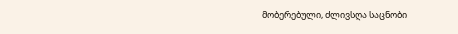მობერებული, ძლივსღა საცნობი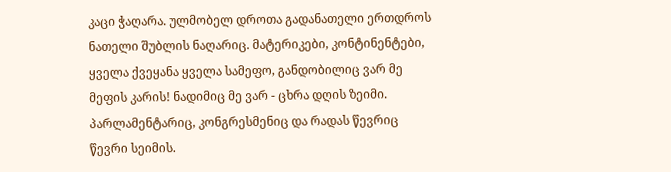კაცი ჭაღარა. ულმობელ დროთა გადანათელი ერთდროს ნათელი შუბლის ნაღარიც. მატერიკები, კონტინენტები, ყველა ქვეყანა ყველა სამეფო, განდობილიც ვარ მე მეფის კარის! ნადიმიც მე ვარ - ცხრა დღის ზეიმი. პარლამენტარიც, კონგრესმენიც და რადას წევრიც წევრი სეიმის.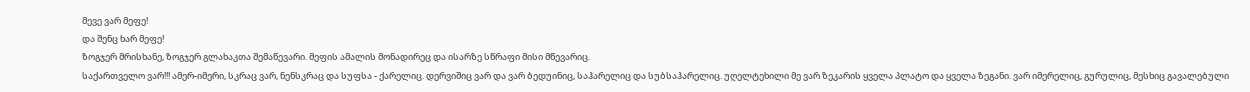მევე ვარ მეფე!
და შენც ხარ მეფე!
ზოგჯერ მრისხანე, ზოგჯერ გლახაკთა შემაწევარი. მეფის ამალის მონადირეც და ისარზე სწრაფი მისი მწევარიც.
საქართველო ვარ!!! ამერ-იმერი, სკრაც ვარ, ნენსკრაც და სუფსა - ქარელიც. დერვიშიც ვარ და ვარ ბედუინიც, საჰარელიც და სუბსაჰარელიც. უღელტეხილი მე ვარ ზეკარის ყველა პლატო და ყველა ზეგანი. ვარ იმერელიც, გურულიც, მესხიც გავალებული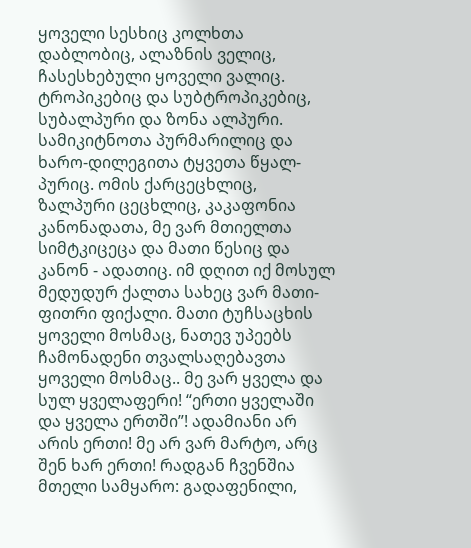ყოველი სესხიც კოლხთა დაბლობიც, ალაზნის ველიც, ჩასესხებული ყოველი ვალიც. ტროპიკებიც და სუბტროპიკებიც, სუბალპური და ზონა ალპური. სამიკიტნოთა პურმარილიც და ხარო-დილეგითა ტყვეთა წყალ-პურიც. ომის ქარცეცხლიც, ზალპური ცეცხლიც, კაკაფონია კანონადათა, მე ვარ მთიელთა სიმტკიცეცა და მათი წესიც და კანონ - ადათიც. იმ დღით იქ მოსულ მედუდურ ქალთა სახეც ვარ მათი- ფითრი ფიქალი. მათი ტუჩსაცხის ყოველი მოსმაც, ნათევ უპეებს ჩამონადენი თვალსაღებავთა ყოველი მოსმაც.. მე ვარ ყველა და სულ ყველაფერი! “ერთი ყველაში და ყველა ერთში”! ადამიანი არ არის ერთი! მე არ ვარ მარტო, არც შენ ხარ ერთი! რადგან ჩვენშია მთელი სამყარო: გადაფენილი,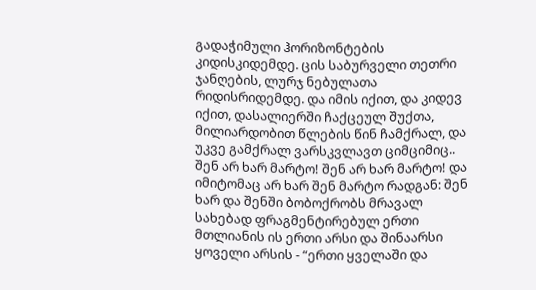გადაჭიმული ჰორიზონტების კიდისკიდემდე. ცის საბურველი თეთრი ჯანღების, ლურჯ ნებულათა რიდისრიდემდე. და იმის იქით, და კიდევ იქით, დასალიერში ჩაქცეულ შუქთა, მილიარდობით წლების წინ ჩამქრალ, და უკვე გამქრალ ვარსკვლავთ ციმციმიც.. შენ არ ხარ მარტო! შენ არ ხარ მარტო! და იმიტომაც არ ხარ შენ მარტო რადგან: შენ ხარ და შენში ბობოქრობს მრავალ სახებად ფრაგმენტირებულ ერთი მთლიანის ის ერთი არსი და შინაარსი ყოველი არსის - “ერთი ყველაში და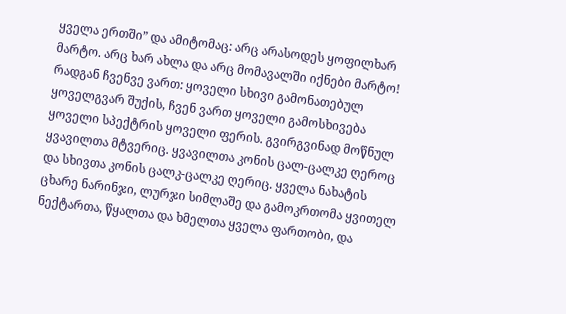ყველა ერთში” და ამიტომაც: არც არასოდეს ყოფილხარ მარტო. არც ხარ ახლა და არც მომავალში იქნები მარტო! რადგან ჩვენვე ვართ: ყოველი სხივი გამონათებულ ყოველგვარ შუქის, ჩვენ ვართ ყოველი გამოსხივება ყოველი სპექტრის ყოველი ფერის. გვირგვინად მოწნულ ყვავილთა მტვერიც. ყვავილთა კონის ცალ-ცალკე ღეროც და სხივთა კონის ცალკ-ცალკე ღერიც. ყველა ნახატის ცხარე ნარინჯი, ლურჯი სიმლაშე და გამოკრთომა ყვითელ ნექტართა, წყალთა და ხმელთა ყველა ფართობი, და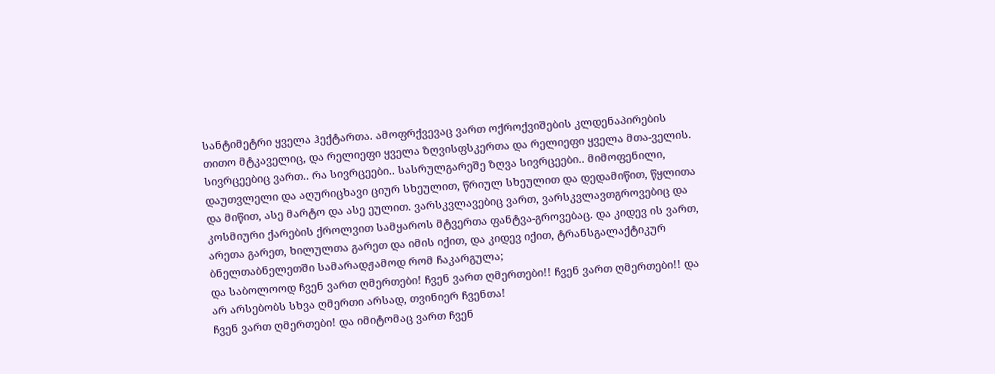სანტიმეტრი ყველა ჰექტართა. ამოფრქვევაც ვართ ოქროქვიშების კლდენაპირების თითო მტკაველიც, და რელიეფი ყველა ზღვისფსკერთა და რელიეფი ყველა მთა-ველის.
სივრცეებიც ვართ.. რა სივრცეები.. სასრულგარეშე ზღვა სივრცეები.. მიმოფენილი, დაუთვლელი და აღურიცხავი ციურ სხეულით, წრიულ სხეულით და დედამიწით, წყლითა და მიწით, ასე მარტო და ასე ეულით. ვარსკვლავებიც ვართ, ვარსკვლავთგროვებიც და კოსმიური ქარების ქროლვით სამყაროს მტვერთა ფანტვა-გროვებაც. და კიდევ ის ვართ, არეთა გარეთ, ხილულთა გარეთ და იმის იქით, და კიდევ იქით, ტრანსგალაქტიკურ ბნელთაბნელეთში სამარადჟამოდ რომ ჩაკარგულა;
და საბოლოოდ ჩვენ ვართ ღმერთები! ჩვენ ვართ ღმერთები!! ჩვენ ვართ ღმერთები!! და არ არსებობს სხვა ღმერთი არსად, თვინიერ ჩვენთა!
ჩვენ ვართ ღმერთები! და იმიტომაც ვართ ჩვენ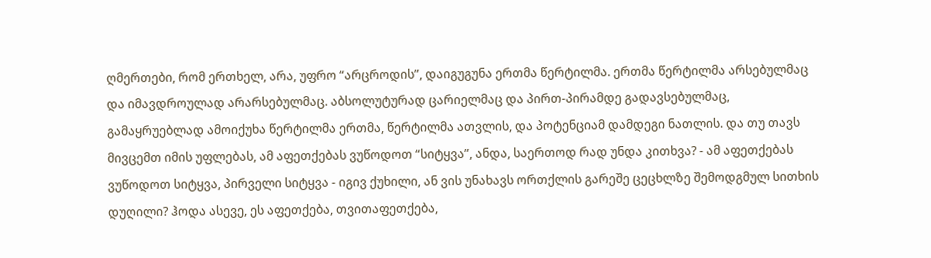ღმერთები, რომ ერთხელ, არა, უფრო “არცროდის”, დაიგუგუნა ერთმა წერტილმა. ერთმა წერტილმა არსებულმაც და იმავდროულად არარსებულმაც. აბსოლუტურად ცარიელმაც და პირთ-პირამდე გადავსებულმაც, გამაყრუებლად ამოიქუხა წერტილმა ერთმა, წერტილმა ათვლის, და პოტენციამ დამდეგი ნათლის. და თუ თავს მივცემთ იმის უფლებას, ამ აფეთქებას ვუწოდოთ “სიტყვა”, ანდა, საერთოდ რად უნდა კითხვა? - ამ აფეთქებას ვუწოდოთ სიტყვა, პირველი სიტყვა - იგივ ქუხილი, ან ვის უნახავს ორთქლის გარეშე ცეცხლზე შემოდგმულ სითხის დუღილი? ჰოდა ასევე, ეს აფეთქება, თვითაფეთქება,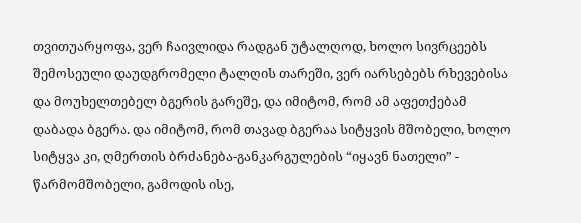თვითუარყოფა, ვერ ჩაივლიდა რადგან უტალღოდ, ხოლო სივრცეებს შემოსეული დაუდგრომელი ტალღის თარეში, ვერ იარსებებს რხევებისა და მოუხელთებელ ბგერის გარეშე, და იმიტომ, რომ ამ აფეთქებამ დაბადა ბგერა. და იმიტომ, რომ თავად ბგერაა სიტყვის მშობელი, ხოლო სიტყვა კი, ღმერთის ბრძანება-განკარგულების “იყავნ ნათელი” - წარმომშობელი, გამოდის ისე,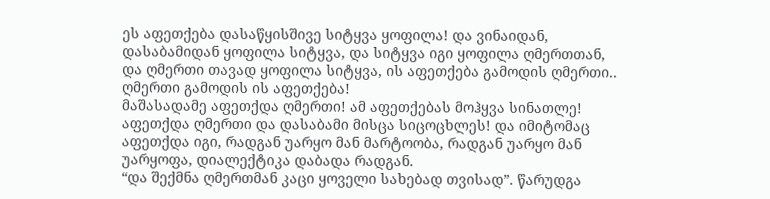ეს აფეთქება დასაწყისშივე სიტყვა ყოფილა! და ვინაიდან, დასაბამიდან ყოფილა სიტყვა, და სიტყვა იგი ყოფილა ღმერთთან, და ღმერთი თავად ყოფილა სიტყვა, ის აფეთქება გამოდის ღმერთი.. ღმერთი გამოდის ის აფეთქება!
მაშასადამე აფეთქდა ღმერთი! ამ აფეთქებას მოჰყვა სინათლე! აფეთქდა ღმერთი და დასაბამი მისცა სიცოცხლეს! და იმიტომაც აფეთქდა იგი, რადგან უარყო მან მარტოობა, რადგან უარყო მან უარყოფა, დიალექტიკა დაბადა რადგან.
“და შექმნა ღმერთმან კაცი ყოველი სახებად თვისად”. წარუდგა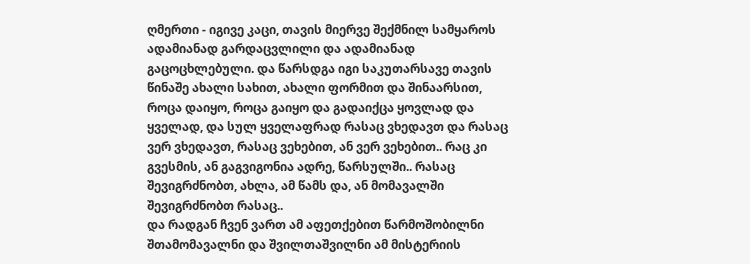ღმერთი - იგივე კაცი, თავის მიერვე შექმნილ სამყაროს ადამიანად გარდაცვლილი და ადამიანად გაცოცხლებული. და წარსდგა იგი საკუთარსავე თავის წინაშე ახალი სახით, ახალი ფორმით და შინაარსით, როცა დაიყო, როცა გაიყო და გადაიქცა ყოვლად და ყველად, და სულ ყველაფრად რასაც ვხედავთ და რასაც ვერ ვხედავთ, რასაც ვეხებით, ან ვერ ვეხებით.. რაც კი გვესმის, ან გაგვიგონია ადრე, წარსულში.. რასაც შევიგრძნობთ, ახლა, ამ წამს და, ან მომავალში შევიგრძნობთ რასაც..
და რადგან ჩვენ ვართ ამ აფეთქებით წარმოშობილნი შთამომავალნი და შვილთაშვილნი ამ მისტერიის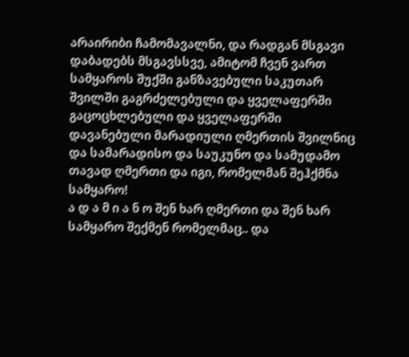არაირიბი ჩამომავალნი, და რადგან მსგავი დაბადებს მსგავსსვე, ამიტომ ჩვენ ვართ სამყაროს შუქში განზავებული საკუთარ შვილში გაგრძელებული და ყველაფერში გაცოცხლებული და ყველაფერში დავანებული მარადიული ღმერთის შვილნიც და სამარადისო და საუკუნო და სამუდამო თავად ღმერთი და იგი, რომელმან შეჰქმნა სამყარო!
ა დ ა მ ი ა ნ ო შენ ხარ ღმერთი და შენ ხარ სამყარო შექმენ რომელმაც.. და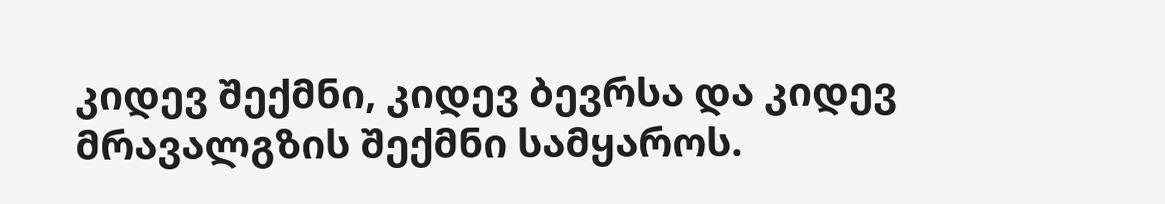კიდევ შექმნი, კიდევ ბევრსა და კიდევ მრავალგზის შექმნი სამყაროს.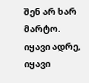შენ არ ხარ მარტო. იყავი ადრე, იყავი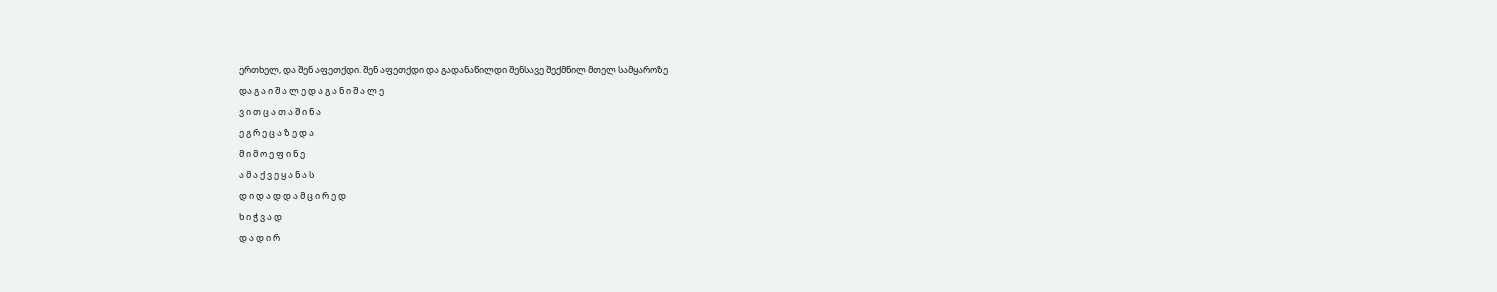ერთხელ, და შენ აფეთქდი. შენ აფეთქდი და გადანაწილდი შენსავე შექმნილ მთელ სამყაროზე
და გ ა ი შ ა ლ ე დ ა გ ა ნ ი შ ა ლ ე
ვ ი თ ც ა თ ა შ ი ნ ა
ე გ რ ე ც ა ზ ე დ ა
მ ი მ ო ე ფ ი ნ ე
ა მ ა ქ ვ ე ყ ა ნ ა ს
დ ი დ ა დ დ ა მ ც ი რ ე დ
ხ ი ჭ ვ ა დ
დ ა დ ი რ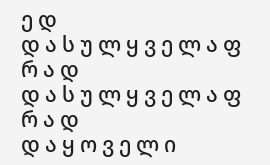ე დ
დ ა ს უ ლ ყ ვ ე ლ ა ფ რ ა დ
დ ა ს უ ლ ყ ვ ე ლ ა ფ რ ა დ
დ ა ყ ო ვ ე ლ ი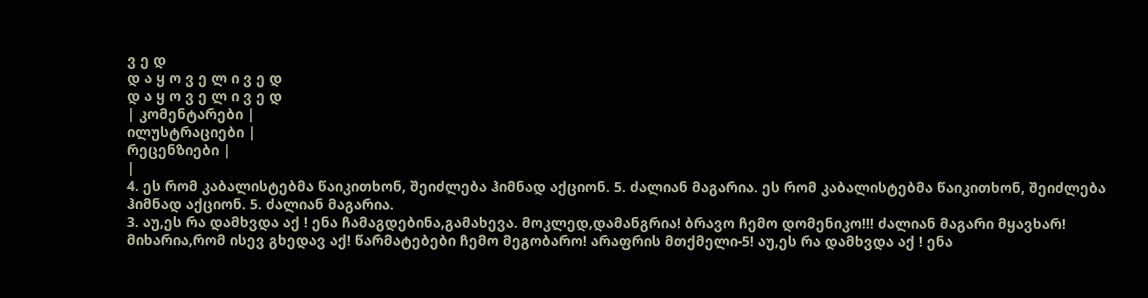ვ ე დ
დ ა ყ ო ვ ე ლ ი ვ ე დ
დ ა ყ ო ვ ე ლ ი ვ ე დ
| კომენტარები |
ილუსტრაციები |
რეცენზიები |
|
4. ეს რომ კაბალისტებმა წაიკითხონ, შეიძლება ჰიმნად აქციონ. 5. ძალიან მაგარია. ეს რომ კაბალისტებმა წაიკითხონ, შეიძლება ჰიმნად აქციონ. 5. ძალიან მაგარია.
3. აუ,ეს რა დამხვდა აქ ! ენა ჩამაგდებინა,გამახევა. მოკლედ,დამანგრია! ბრავო ჩემო დომენიკო!!! ძალიან მაგარი მყავხარ! მიხარია,რომ ისევ გხედავ აქ! წარმატებები ჩემო მეგობარო! არაფრის მთქმელი-5! აუ,ეს რა დამხვდა აქ ! ენა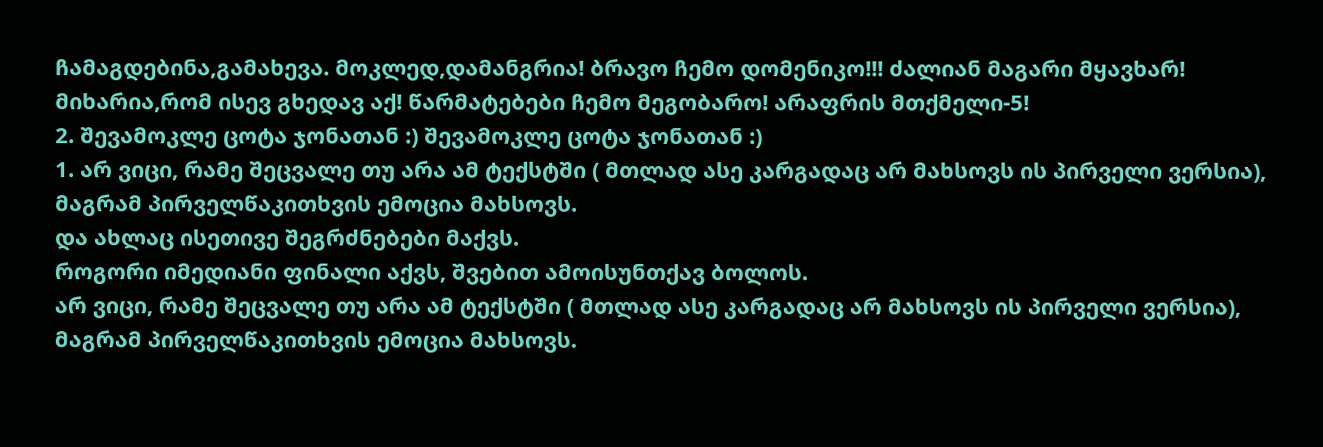ჩამაგდებინა,გამახევა. მოკლედ,დამანგრია! ბრავო ჩემო დომენიკო!!! ძალიან მაგარი მყავხარ! მიხარია,რომ ისევ გხედავ აქ! წარმატებები ჩემო მეგობარო! არაფრის მთქმელი-5!
2. შევამოკლე ცოტა ჯონათან :) შევამოკლე ცოტა ჯონათან :)
1. არ ვიცი, რამე შეცვალე თუ არა ამ ტექსტში ( მთლად ასე კარგადაც არ მახსოვს ის პირველი ვერსია), მაგრამ პირველწაკითხვის ემოცია მახსოვს.
და ახლაც ისეთივე შეგრძნებები მაქვს.
როგორი იმედიანი ფინალი აქვს, შვებით ამოისუნთქავ ბოლოს.
არ ვიცი, რამე შეცვალე თუ არა ამ ტექსტში ( მთლად ასე კარგადაც არ მახსოვს ის პირველი ვერსია), მაგრამ პირველწაკითხვის ემოცია მახსოვს.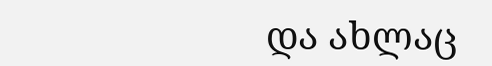და ახლაც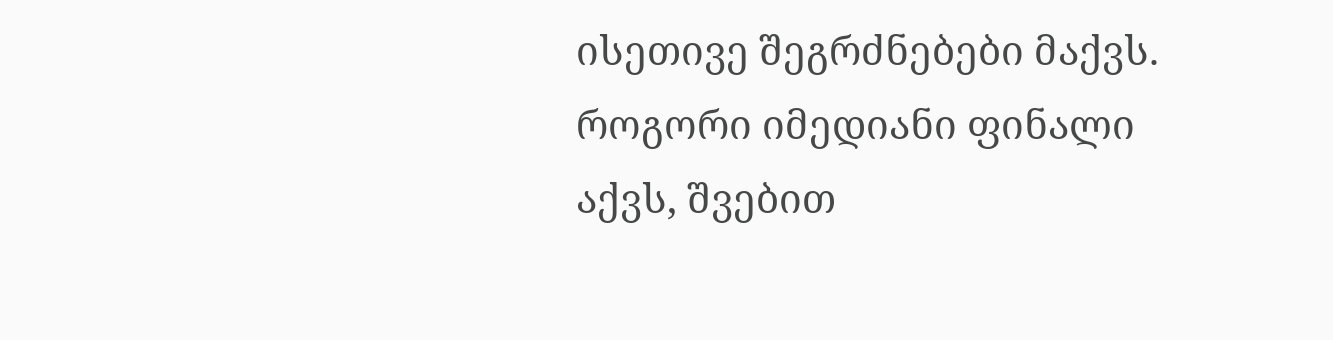ისეთივე შეგრძნებები მაქვს.
როგორი იმედიანი ფინალი აქვს, შვებით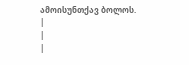ამოისუნთქავ ბოლოს.
|
|
|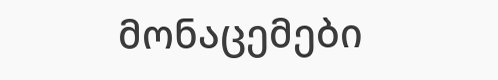მონაცემები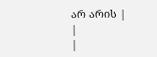არ არის |
|
|